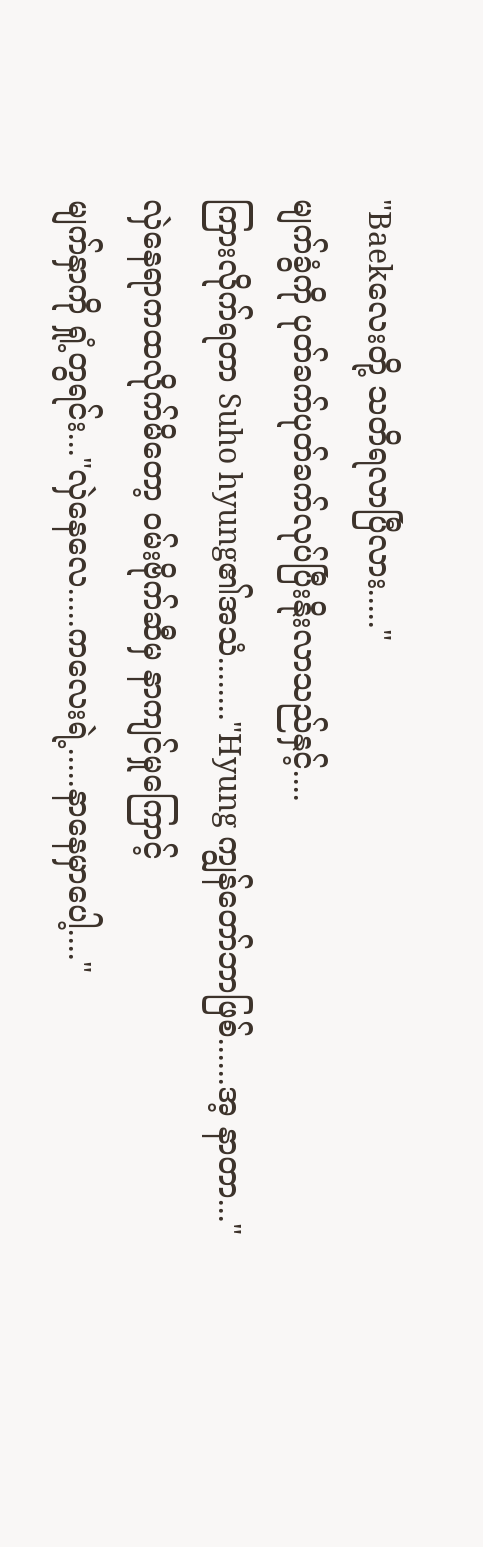"Baekလေးတို့ သတိရလာပြီလား....."
မျက်ခွံကို ပုတ်ခက်ပုတ်ခက်လုပ်ပြီးနိုးလာသည်နှင့်....
ကြားလိုက်ရတာ Suho hyung၏အသံ........"Hyung ကျွန်တော်ဘာဖြစ်......အ့ နာတာ..."
လှဲနေရာကထလိုက်မိတော့ ဝမ်းဗိုက်ဆီမှ နာကျင်မှုကြောင့်
မျက်နှာကို ရှုံ့တွရင်း..."လှဲနေလေ.....ကလေးရဲ့.....နာနေမှာပေါ့...."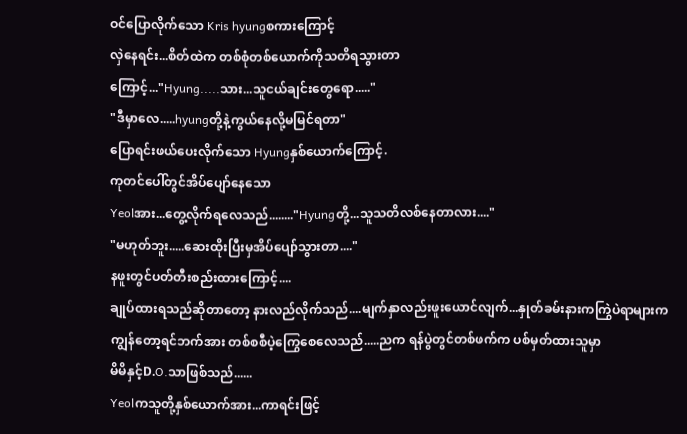ဝင်ပြောလိုက်သော Kris hyungစကားကြောင့်
လှဲနေရင်း...စိတ်ထဲက တစ်စုံတစ်ယောက်ကိုသတိရသွားတာ
ကြောင့်..."Hyung.....သား...သူငယ်ချင်းတွေရော....."
"ဒီမှာလေ.....hyungတို့နဲ့ကွယ်နေလို့မမြင်ရတာ"
ပြောရင်းဖယ်ပေးလိုက်သော Hyungနှစ်ယောက်ကြောင့်.
ကုတင်ပေါ်တွင်အိပ်ပျော်နေသော
Yeolအား...တွေ့လိုက်ရလေသည်........"Hyungတို့...သူသတိလစ်နေတာလား...."
"မဟုတ်ဘူး.....ဆေးထိုးပြီးမှအိပ်ပျော်သွားတာ...."
နဖူးတွင်ပတ်တီးစည်းထားကြောင့်....
ချုပ်ထားရသည်ဆိုတာတော့ နားလည်လိုက်သည်....မျက်နှာလည်းဖူးယောင်လျက်...နှုတ်ခမ်းနားကကြွဲပဲရာများက
ကျွန်တော့ရင်ဘက်အား တစ်စစီပဲ့ကြွေစေလေသည်.....ညက ရန်ပွဲတွင်တစ်ဖက်က ပစ်မှတ်ထားသူမှာ
မိမိနှင့်D.O.သာဖြစ်သည်......
Yeolကသူတို့နှစ်ယောက်အား...ကာရင်းဖြင့်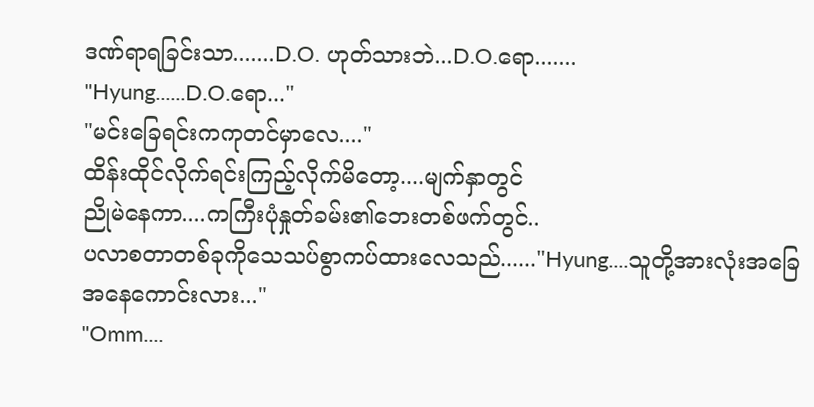ဒဏ်ရာရခြင်းသာ.......D.O. ဟုတ်သားဘဲ...D.O.ရော.......
"Hyung......D.O.ရော..."
"မင်းခြေရင်းကကုတင်မှာလေ...."
ထိန်းထိုင်လိုက်ရင်းကြည့်လိုက်မိတော့....မျက်နှာတွင်
ညိုမဲနေကာ....ကကြီးပုံနှုတ်ခမ်း၏ဘေးတစ်ဖက်တွင်..
ပလာစတာတစ်ခုကိုသေသပ်စွာကပ်ထားလေသည်......"Hyung....သူတို့အားလုံးအခြေအနေကောင်းလား..."
"Omm....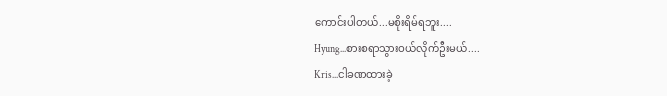ကောင်းပါတယ်...မစိုးရိမ်ရဘူး....
Hyung...စားစရာသွားဝယ်လိုက်ဦးမယ်....
Kris...ငါခဏထားခဲ့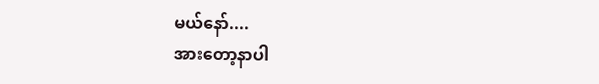မယ်နော်....
အားတော့နာပါ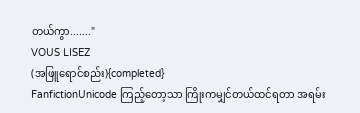တယ်ကွာ......."
VOUS LISEZ
(အဖြူရောင်စည်း){completed}
FanfictionUnicode ကြည့်တော့သာ ကြိုးကမျှင်တယ်ထင်ရတာ အရမ်း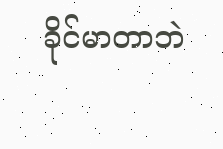ခိုင်မာတာဘဲ